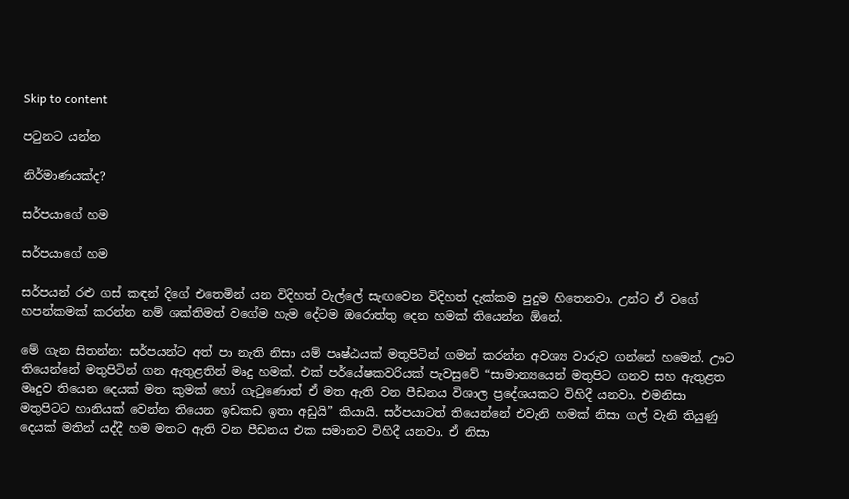Skip to content

පටුනට යන්න

නිර්මාණයක්ද?

සර්පයාගේ හම

සර්පයාගේ හම

සර්පයන් රළු ගස් කඳන් දිගේ එතෙමින් යන විදිහත් වැල්ලේ සැඟවෙන විදිහත් දැක්කම පුදුම හිතෙනවා. උන්ට ඒ වගේ හපන්කමක් කරන්න නම් ශක්තිමත් වගේම හැම දේටම ඔරොත්තු දෙන හමක් තියෙන්න ඕනේ.

මේ ගැන සිතන්න: සර්පයන්ට අත් පා නැති නිසා යම් පෘෂ්ඨයක් මතුපිටින් ගමන් කරන්න අවශ්‍ය වාරුව ගන්නේ හමෙන්. ඌට තියෙන්නේ මතුපිටින් ගන ඇතුළතින් මෘදු හමක්. එක් පර්යේෂකවරියක් පැවසුවේ “සාමාන්‍යයෙන් මතුපිට ගනව සහ ඇතුළත මෘදුව තියෙන දෙයක් මත කුමක් හෝ ගැටුණොත් ඒ මත ඇති වන පීඩනය විශාල ප්‍රදේශයකට විහිදී යනවා. එමනිසා මතුපිටට හානියක් වෙන්න තියෙන ඉඩකඩ ඉතා අඩුයි” කියායි. සර්පයාටත් තියෙන්නේ එවැනි හමක් නිසා ගල් වැනි තියුණු දෙයක් මතින් යද්දී හම මතට ඇති වන පීඩනය එක සමානව විහිදී යනවා. ඒ නිසා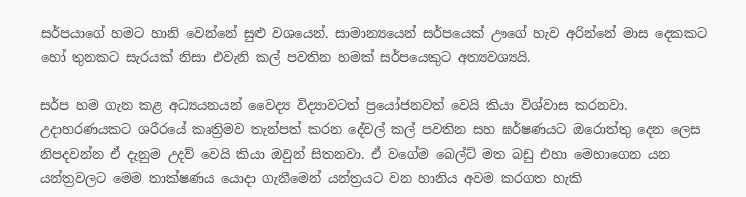සර්පයාගේ හමට හානි වෙන්නේ සුළු වශයෙන්. සාමාන්‍යයෙන් සර්පයෙක් ඌගේ හැව අරින්නේ මාස දෙකකට හෝ තුනකට සැරයක් නිසා එවැනි කල් පවතින හමක් සර්පයෙකුට අත්‍යවශ්‍යයි.

සර්ප හම ගැන කළ අධ්‍යයනයන් වෛද්‍ය විද්‍යාවටත් ප්‍රයෝජනවත් වෙයි කියා විශ්වාස කරනවා. උදාහරණයකට ශරීරයේ කෘත්‍රිමව තැන්පත් කරන දේවල් කල් පවතින සහ ඝර්ෂණයට ඔරොත්තු දෙන ලෙස නිපදවන්න ඒ දැනුම උදව් වෙයි කියා ඔවුන් සිතනවා. ඒ වගේම බෙල්ට් මත බඩු එහා මෙහාගෙන යන යන්ත්‍රවලට මෙම තාක්ෂණය යොදා ගැනීමෙන් යන්ත්‍රයට වන හානිය අවම කරගත හැකි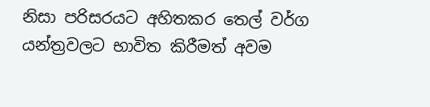නිසා පරිසරයට අහිතකර තෙල් වර්ග යන්ත්‍රවලට භාවිත කිරීමත් අවම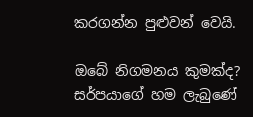කරගන්න පුළුවන් වෙයි.

ඔබේ නිගමනය කුමක්ද? සර්පයාගේ හම ලැබුණේ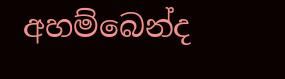අහම්බෙන්ද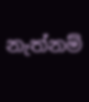නැත්නම්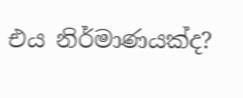එය නිර්මාණයක්ද?